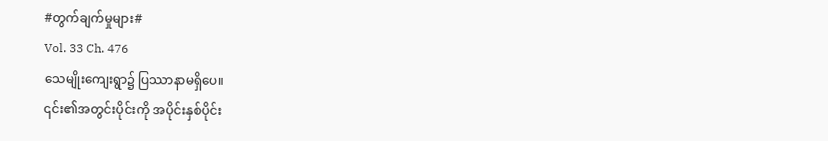#တွက်ချက်မှုများ#
Vol. 33 Ch. 476
သေမျိုးကျေးရွာ၌ ပြဿာနာမရှိပေ။
၎င်း၏အတွင်းပိုင်းကို အပိုင်းနှစ်ပိုင်း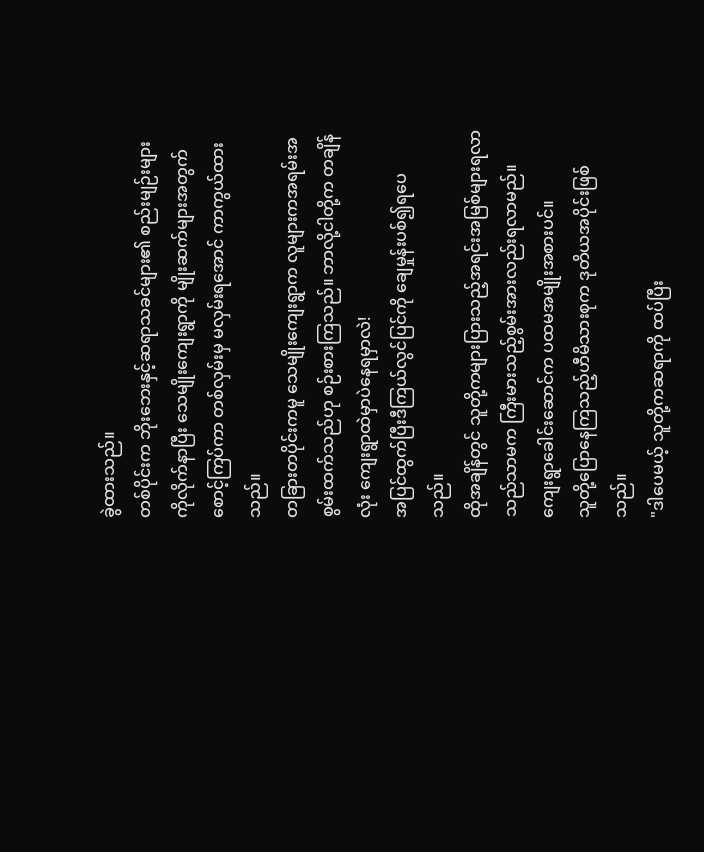ခွဲထားသည်။
တစ်ပိုင်းက ဘိုးဘေးနှင့်ဆရာသခင်များ၏ စည်းမျဉ်းများကိုလိုက်နာပြီး သေမျိုးကျေးရွာကို မျိုးဆက်များအတွက် စောင့်ကြပ်ကာ တစ်လှမ်းမှ မလှမ်းရအောင် ကာကွယ်ထားသည်။
တခြားတပိုင်းကမူ သေမျိုးကျေးရွာက လူများကအရမ်းအစွမ်းထက်သည်ဟု စဉ်းစားကြသည်။ ဘာလို့ငါတို့က တချိန်လုံး ကျေးရွာထဲမှာပဲနေရမှာလဲ!
အပြင်ထွက်ပြီးဒီကြယ်လွင်ပြင်ကို ချေမှုန်းပစ်၍ရပေသည်။
ထိုအချိန်တွင် သူတို့ကများပြားသည့်အရင်းအမြစ်များရလာသည်သာမက ကြီးမားသည့်စွမ်းအားလည်းရလာမည်။
ကျေးရွာခေါင်းဆောင်က ပထမအမျိုးအစားပင်။
သူတို့ပြောနေကြသည့်ဟီမိသားစုက ဒုတိယအပိုင်းဖြစ်သည်။
"ဒါပေမယ့် သူတို့ကဆရာကို ထပ်ပြီး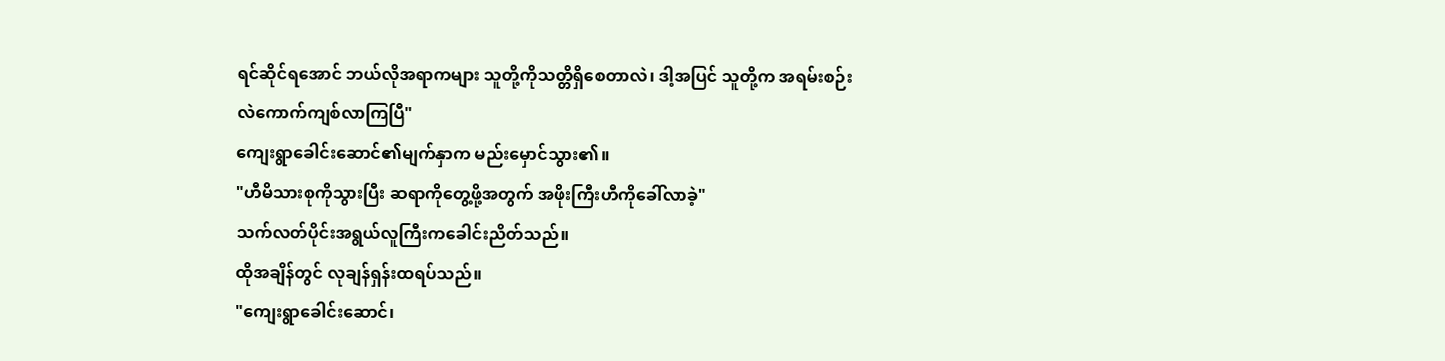ရင်ဆိုင်ရအောင် ဘယ်လိုအရာကများ သူတို့ကိုသတ္တိရှိစေတာလဲ၊ ဒါ့အပြင် သူတို့က အရမ်းစဉ်းလဲကောက်ကျစ်လာကြပြီ"
ကျေးရွာခေါင်းဆောင်၏မျက်နှာက မည်းမှောင်သွား၏။
"ဟီမိသားစုကိုသွားပြီး ဆရာကိုတွေ့ဖို့အတွက် အဖိုးကြီးဟီကိုခေါ်လာခဲ့"
သက်လတ်ပိုင်းအရွယ်လူကြီးကခေါင်းညိတ်သည်။
ထိုအချိန်တွင် လုချန်ရှန်းထရပ်သည်။
"ကျေးရွာခေါင်းဆောင်၊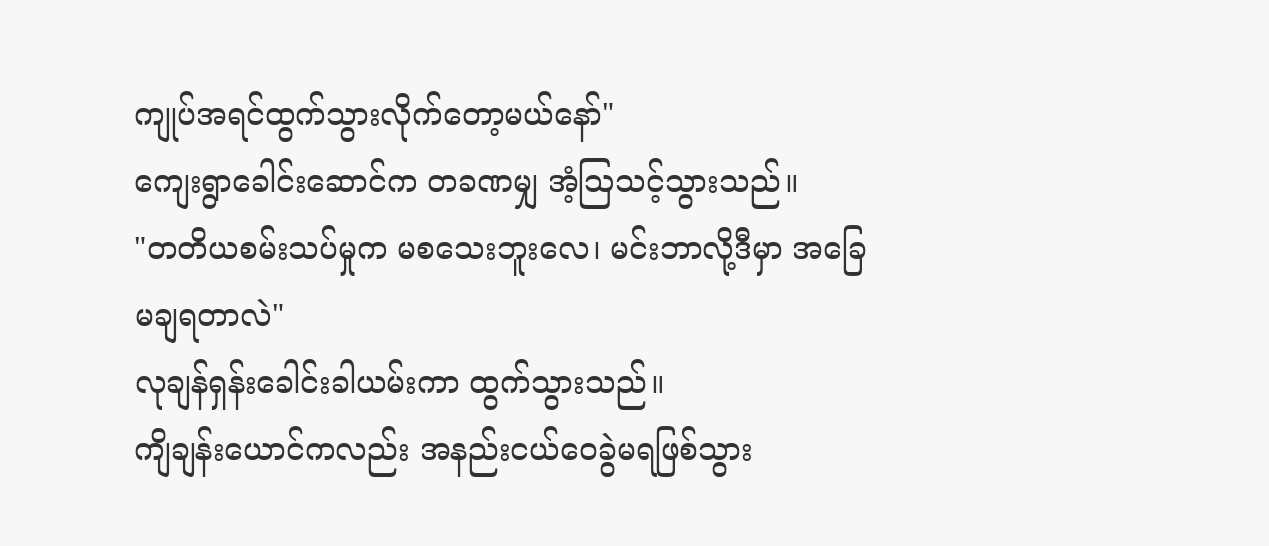ကျုပ်အရင်ထွက်သွားလိုက်တော့မယ်နော်"
ကျေးရွာခေါင်းဆောင်က တခဏမျှ အံ့ဩသင့်သွားသည်။
"တတိယစမ်းသပ်မှုက မစသေးဘူးလေ၊ မင်းဘာလို့ဒီမှာ အခြေမချရတာလဲ"
လုချန်ရှန်းခေါင်းခါယမ်းကာ ထွက်သွားသည်။
ကျိချန်းယောင်ကလည်း အနည်းငယ်ဝေခွဲမရဖြစ်သွား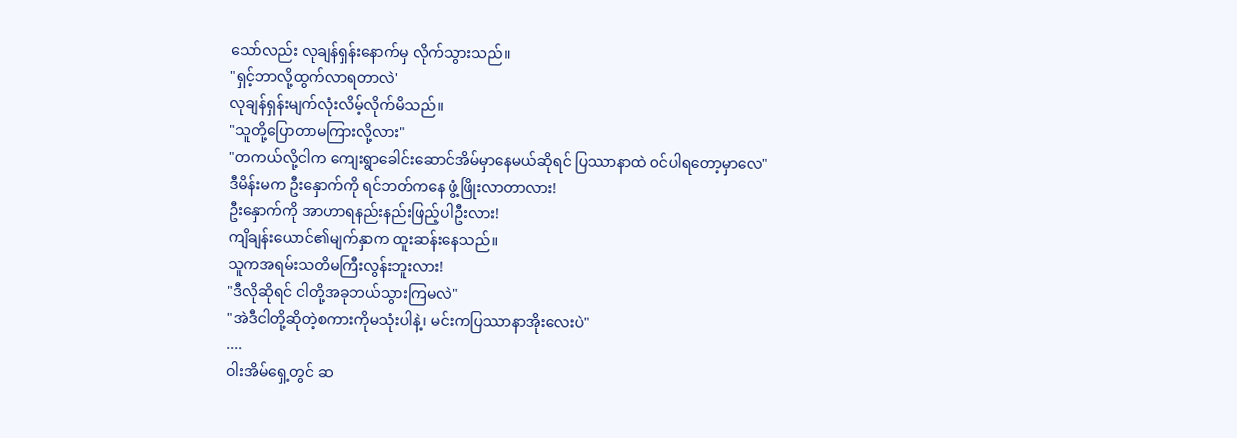သော်လည်း လုချန်ရှန်းနောက်မှ လိုက်သွားသည်။
"ရှင့်ဘာလို့ထွက်လာရတာလဲ'
လုချန်ရှန်းမျက်လုံးလိမ့်လိုက်မိသည်။
"သူတို့ပြောတာမကြားလို့လား"
"တကယ်လို့ငါက ကျေးရွာခေါင်းဆောင်အိမ်မှာနေမယ်ဆိုရင် ပြဿာနာထဲ ၀င်ပါရတော့မှာလေ"
ဒီမိန်းမက ဦးနှောက်ကို ရင်ဘတ်ကနေ ဖွံ့ဖြိုးလာတာလား!
ဦးနှောက်ကို အာဟာရနည်းနည်းဖြည့်ပါဦးလား!
ကျိချန်းယောင်၏မျက်နှာက ထူးဆန်းနေသည်။
သူကအရမ်းသတိမကြီးလွန်းဘူးလား!
"ဒီလိုဆိုရင် ငါတို့အခုဘယ်သွားကြမလဲ"
"အဲဒီငါတို့ဆိုတဲ့စကားကိုမသုံးပါနဲ့၊ မင်းကပြဿာနာအိုးလေးပဲ"
....
ဝါးအိမ်ရှေ့တွင် ဆ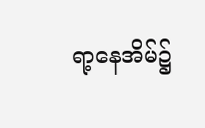ရာ့နေအိမ်၌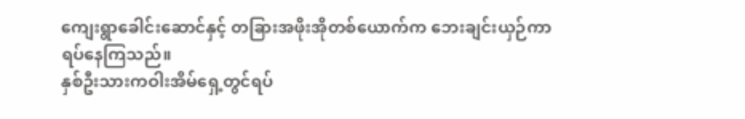ကျေးရွာခေါင်းဆောင်နှင့် တခြားအဖိုးအိုတစ်ယောက်က ဘေးချင်းယှဉ်ကာ ရပ်နေကြသည်။
နှစ်ဦးသားကဝါးအိမ်ရှေ့တွင်ရပ်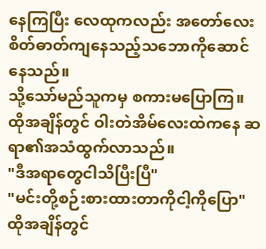နေကြပြီး လေထုကလည်း အတော်လေးစိတ်ဓာတ်ကျနေသည့်သဘောကိုဆောင်နေသည်။
သို့သော်မည်သူကမှ စကားမပြောကြ။
ထိုအချိန်တွင် ဝါးတဲအိမ်လေးထဲကနေ ဆရာ၏အသံထွက်လာသည်။
"ဒီအရာတွေငါသိပြီးပြီ"
"မင်းတို့စဉ်းစားထားတာကိုငါ့ကိုပြော"
ထိုအချိန်တွင်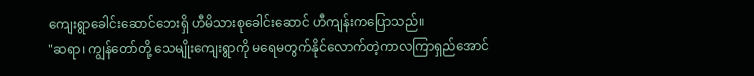ကျေးရွာခေါင်းဆောင်ဘေးရှိ ဟီမိသားစုခေါင်းဆောင် ဟီကျန်းကပြောသည်။
"ဆရာ၊ ကျွန်တော်တို့ သေမျိုးကျေးရွာကို မရေမတွက်နိုင်လောက်တဲ့ကာလကြာရှည်အောင်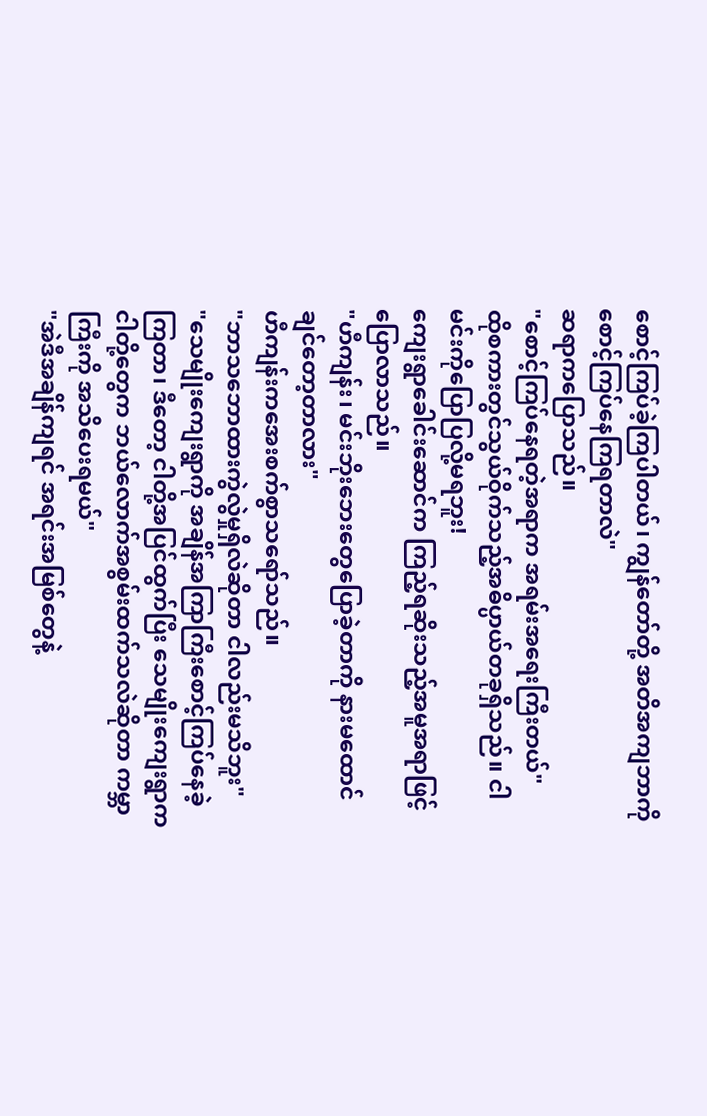စောင့်ကြပ်ခဲ့ကြပါတယ်၊ ကျွန်တော်တို့ အတိအကျဘာကိုစောင့်ကြပ်နေကြရတာလဲ"
ဆရာကပြောသည်။
"စောင့်ကြပ်နေရတဲ့အရာက အရမ်းအရေးကြီးတယ်"
ထိုစကားတွင်သွယ်ဝိုက်သည့်အဓိပ္ပာယ်တခုရှိသည်။ ငါမင်းကိုပြောပြလို့မရဘူး!
ကျေးရွာခေါင်းဆောင်က ကြည့်ရဆိုးသည့်အမူအရာဖြင့်ပြောလာသည်။
"ဟီကျန်း၊ မင်းဘိုးဘေးတွေပြောခဲ့တာကို နားမထောင်ချင်တော့တာလား"
ဟီကျန်းကအေးစက်စွာသရော်သည်။
"ဘာသဘောထားကွဲလွဲမှုရှိလဲဆိုတာ ငါလည်းမသိဘူး"
"သေမျိုးကျေးရွာကို အချိန်အကြာကြီးစောင့်ကြပ်နေခဲ့ကြတာ၊ ဒီတော့ ငါတို့အပြင်ထွက်ပြီး သေမျိုးကျေးရွာက ငါတို့တွေက ဘယ်လောက်အစွမ်းထက်သလဲဆိုတာ ကမ္ဘာကြီးကို အသိပေးရမယ်"
"အဲဒီအချိန်ကျရင် အရင်းအမြစ်တွေနဲ့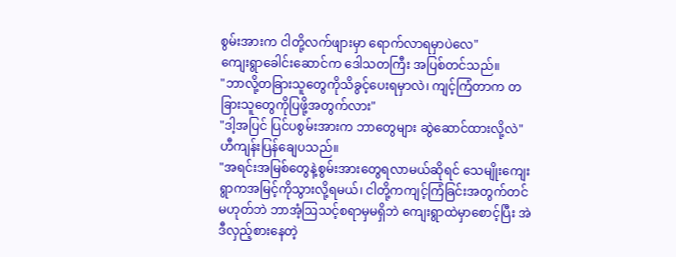စွမ်းအားက ငါတို့လက်ဖျားမှာ ရောက်လာရမှာပဲလေ"
ကျေးရွာခေါင်းဆောင်က ဒေါသတကြီး အပြစ်တင်သည်။
"ဘာလို့တခြားသူတွေကိုသိခွင့်ပေးရမှာလဲ၊ ကျင့်ကြံတာက တခြားသူတွေကိုပြဖို့အတွက်လား"
"ဒါ့အပြင် ပြင်ပစွမ်းအားက ဘာတွေများ ဆွဲဆောင်ထားလို့လဲ"
ဟီကျန်းပြန်ချေပသည်။
"အရင်းအမြစ်တွေနဲ့စွမ်းအားတွေရလာမယ်ဆိုရင် သေမျိုးကျေးရွာကအမြင့်ကိုသွားလို့ရမယ်၊ ငါတို့ကကျင့်ကြံခြင်းအတွက်တင်မဟုတ်ဘဲ ဘာအံ့ဩသင့်စရာမှမရှိဘဲ ကျေးရွာထဲမှာစောင့်ပြီး အဲဒီလှည့်စားနေတဲ့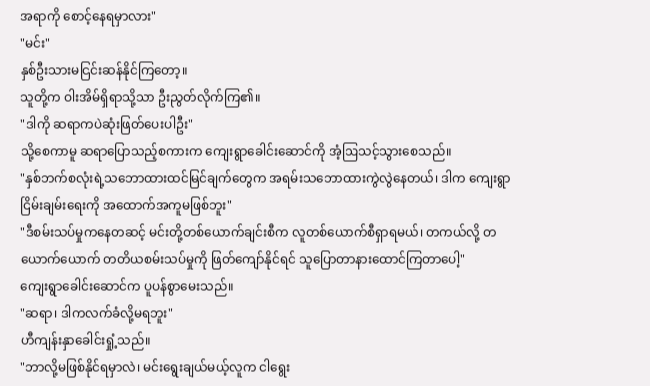အရာကို စောင့်နေရမှာလား"
"မင်း"
နှစ်ဦးသားမငြင်းဆန်နိုင်ကြတော့။
သူတို့က ဝါးအိမ်ရှိရာသို့သာ ဦးညွတ်လိုက်ကြ၏။
"ဒါကို ဆရာကပဲဆုံးဖြတ်ပေးပါဦး"
သို့စေကာမူ ဆရာပြောသည့်စကားက ကျေးရွာခေါင်းဆောင်ကို အံ့ဩသင့်သွားစေသည်။
"နှစ်ဘက်စလုံးရဲ့သဘောထားထင်မြင်ချက်တွေက အရမ်းသဘောထားကွဲလွဲနေတယ်၊ ဒါက ကျေးရွာငြိမ်းချမ်းရေးကို အထောက်အကူမဖြစ်ဘူး"
"ဒီစမ်းသပ်မှုကနေတဆင့် မင်းတို့တစ်ယောက်ချင်းစီက လူတစ်ယောက်စီရှာရမယ်၊ တကယ်လို့ တယောက်ယောက် တတိယစမ်းသပ်မှုကို ဖြတ်ကျော်နိုင်ရင် သူပြောတာနားထောင်ကြတာပေါ့"
ကျေးရွာခေါင်းဆောင်က ပူပန်စွာမေးသည်။
"ဆရာ၊ ဒါကလက်ခံလို့မရဘူး"
ဟီကျန်းနှာခေါင်းရှုံ့သည်။
"ဘာလို့မဖြစ်နိုင်ရမှာလဲ၊ မင်းရွေးချယ်မယ့်လူက ငါရွေး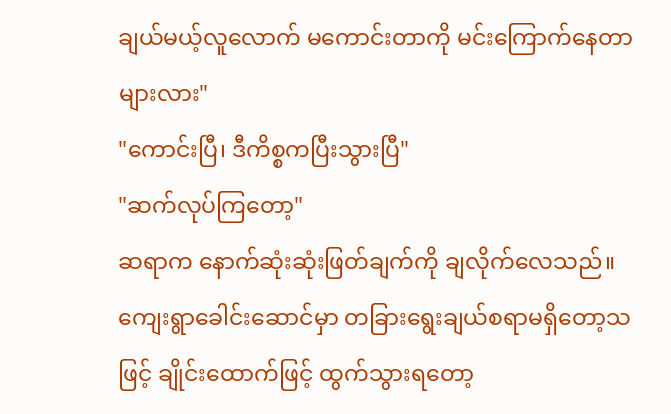ချယ်မယ့်လူလောက် မကောင်းတာကို မင်းကြောက်နေတာများလား"
"ကောင်းပြီ၊ ဒီကိစ္စကပြီးသွားပြီ"
"ဆက်လုပ်ကြတော့"
ဆရာက နောက်ဆုံးဆုံးဖြတ်ချက်ကို ချလိုက်လေသည်။
ကျေးရွာခေါင်းဆောင်မှာ တခြားရွေးချယ်စရာမရှိတော့သဖြင့် ချိုင်းထောက်ဖြင့် ထွက်သွားရတော့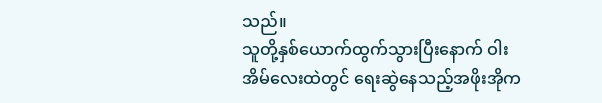သည်။
သူတို့နှစ်ယောက်ထွက်သွားပြီးနောက် ဝါးအိမ်လေးထဲတွင် ရေးဆွဲနေသည့်အဖိုးအိုက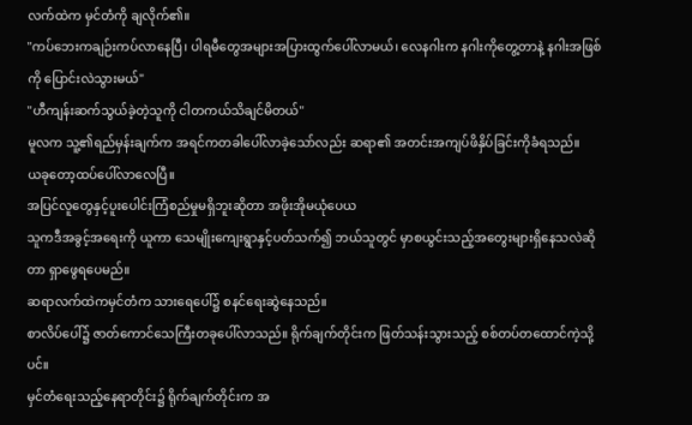လက်ထဲက မှင်တံကို ချလိုက်၏။
"ကပ်ဘေးကချဉ်းကပ်လာနေပြီ၊ ပါရမီတွေအများအပြားထွက်ပေါ်လာမယ်၊ လေနဂါးက နဂါးကိုတွေ့တာနဲ့ နဂါးအဖြစ်ကို ပြောင်းလဲသွားမယ်"
"ဟီကျန်းဆက်သွယ်ခဲ့တဲ့သူကို ငါတကယ်သိချင်မိတယ်"
မူလက သူ့၏ရည်မှန်းချက်က အရင်ကတခါပေါ်လာခဲ့သော်လည်း ဆရာ၏ အတင်းအကျပ်ဖိနှိပ်ခြင်းကိုခံရသည်။
ယခုတော့ထပ်ပေါ်လာလေပြီ။
အပြင်လူတွေနှင့်ပူးပေါင်းကြံစည်မှုမရှိဘူးဆိုတာ အဖိုးအိုမယုံပေယ
သူကဒီအခွင့်အရေးကို ယူကာ သေမျိုးကျေးရွာနှင့်ပတ်သက်၍ ဘယ်သူတွင် မှာစယွင်းသည့်အတွေးများရှိနေသလဲဆိုတာ ရှာဖွေရပေမည်။
ဆရာလက်ထဲကမှင်တံက သားရေပေါ်၌ စနင်ရေးဆွဲနေသည်။
စာလိပ်ပေါ်၌ ဇာတ်ကောင်သေကြီးတခုပေါ်လာသည်။ ရိုက်ချက်တိုင်းက ဖြတ်သန်းသွားသည့် စစ်တပ်တထောင်ကဲ့သို့ပင်။
မှင်တံရေးသည့်နေရာတိုင်း၌ ရိုက်ချက်တိုင်းက အ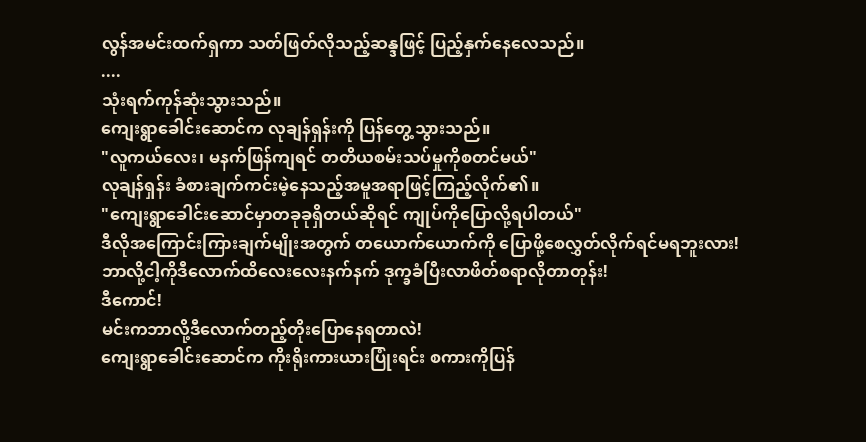လွန်အမင်းထက်ရှကာ သတ်ဖြတ်လိုသည့်ဆန္ဒဖြင့် ပြည့်နှက်နေလေသည်။
....
သုံးရက်ကုန်ဆုံးသွားသည်။
ကျေးရွာခေါင်းဆောင်က လုချန်ရှန်းကို ပြန်တွေ့သွားသည်။
"လူကယ်လေး၊ မနက်ဖြန်ကျရင် တတိယစမ်းသပ်မှုကိုစတင်မယ်"
လုချန်ရှန်း ခံစားချက်ကင်းမဲ့နေသည့်အမူအရာဖြင့်ကြည့်လိုက်၏။
"ကျေးရွာခေါင်းဆောင်မှာတခုခုရှိတယ်ဆိုရင် ကျုပ်ကိုပြောလို့ရပါတယ်"
ဒီလိုအကြောင်းကြားချက်မျိုးအတွက် တယောက်ယောက်ကို ပြောဖို့စေလွှတ်လိုက်ရင်မရဘူးလား!
ဘာလို့ငါ့ကိုဒီလောက်ထိလေးလေးနက်နက် ဒုက္ခခံပြီးလာဖိတ်စရာလိုတာတုန်း!
ဒီကောင်!
မင်းကဘာလို့ဒီလောက်တည့်တိုးပြောနေရတာလဲ!
ကျေးရွာခေါင်းဆောင်က ကိုးရိုးကားယားပြုံးရင်း စကားကိုပြန်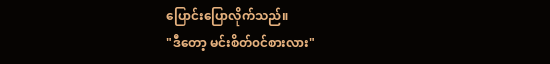ပြောင်းပြောလိုက်သည်။
"ဒီတော့ မင်းစိတ်၀င်စားလား"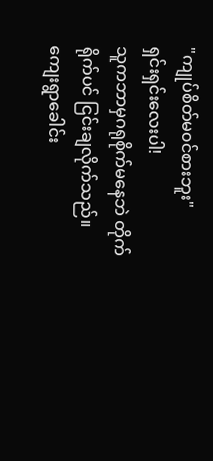"ကျုပ်စိတ်မ၀င်စားဘူး"
ရှင်းရှင်းလေးပါ!
သူကဘာမှဂရုစိုက်မနေဘဲ တိုက်ရိုက်ပင် ငြင်းချလိုက်သည်။
ကျေးရွာခေါင်း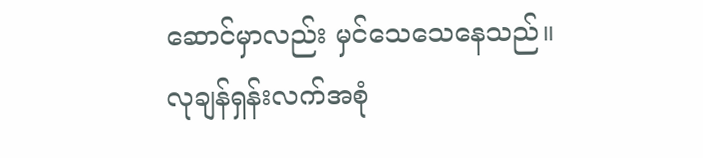ဆောင်မှာလည်း မှင်သေသေနေသည်။
လုချန်ရှန်းလက်အစုံ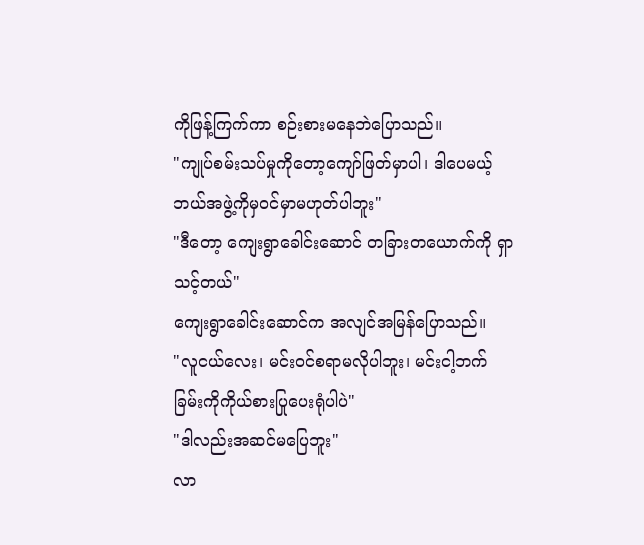ကိုဖြန့်ကြက်ကာ စဉ်းစားမနေဘဲပြောသည်။
"ကျုပ်စမ်းသပ်မှုကိုတော့ကျော်ဖြတ်မှာပါ၊ ဒါပေမယ့်ဘယ်အဖွဲ့ကိုမှ၀င်မှာမဟုတ်ပါဘူး"
"ဒီတော့ ကျေးရွာခေါင်းဆောင် တခြားတယောက်ကို ရှာသင့်တယ်"
ကျေးရွာခေါင်းဆောင်က အလျင်အမြန်ပြောသည်။
"လူငယ်လေး၊ မင်း၀င်စရာမလိုပါဘူး၊ မင်းငါ့ဘက်ခြမ်းကိုကိုယ်စားပြုပေးရုံပါပဲ"
"ဒါလည်းအဆင်မပြေဘူး"
လာ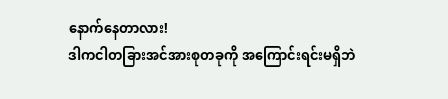နောက်နေတာလား!
ဒါကငါတခြားအင်အားစုတခုကို အကြောင်းရင်းမရှိဘဲ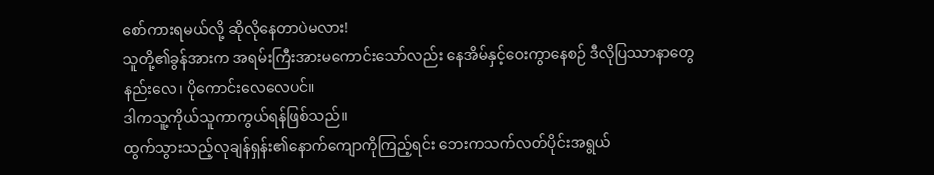စော်ကားရမယ်လို့ ဆိုလိုနေတာပဲမလား!
သူတို့၏ခွန်အားက အရမ်းကြီးအားမကောင်းသော်လည်း နေအိမ်နှင့်ဝေးကွာနေစဉ် ဒီလိုပြဿာနာတွေနည်းလေ၊ ပိုကောင်းလေလေပင်။
ဒါကသူ့ကိုယ်သူကာကွယ်ရန်ဖြစ်သည်။
ထွက်သွားသည့်လုချန်ရှန်း၏နောက်ကျောကိုကြည့်ရင်း ဘေးကသက်လတ်ပိုင်းအရွယ်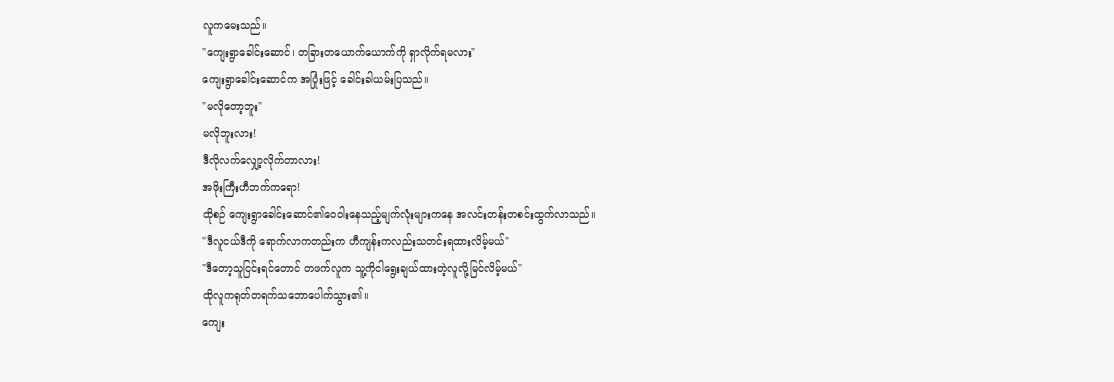လူကမေးသည်။
"ကျေးရွာခေါင်းဆောင်၊ တခြားတယောက်ယောက်ကို ရှာလိုက်ရမလား"
ကျေးရွာခေါင်းဆောင်က အပြုံးဖြင့် ခေါင်းခါယမ်းပြသည်။
"မလိုတော့ဘူး"
မလိုဘူးလား!
ဒီလိုလက်လျှော့လိုက်တာလား!
အဖိုးကြီးဟီဘက်ကရော!
ထိုစဉ် ကျေးရွာခေါင်းဆောင်၏ဝေဝါးနေသည့်မျက်လုံးများကနေ အလင်းတန်းတစင်းထွက်လာသည်။
"ဒီလူငယ်ဒီကို ရောက်လာကတည်းက ဟီကျန်းကလည်းသတင်းရထားလိမ့်မယ်"
"ဒီတော့သူငြင်းရင်တောင် တဖက်လူက သူ့ကိုငါရွေးချယ်ထားတဲ့လူလို့မြင်လိမ့်မယ်"
ထိုလူကရုတ်တရက်သဘောပေါက်သွား၏။
ကျေး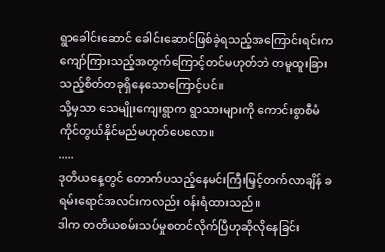ရွာခေါင်းဆောင် ခေါင်းဆောင်ဖြစ်ခဲ့ရသည့်အကြောင်းရင်းက ကျော်ကြားသည့်အတွက်ကြောင့်တင်မဟုတ်ဘဲ တမူထူးခြားသည့်စိတ်တခုရှိနေသောကြောင့်ပင်။
သို့မှသာ သေမျိုးကျေးရွာက ရွာသားများကို ကောင်းစွာစီမံကိုင်တွယ်နိုင်မည်မဟုတ်ပေလော။
.....
ဒုတိယနေ့တွင် တောက်ပသည့်နေမင်းကြီးမြှင့်တက်လာချိန် ခရမ်းရောင်အလင်းကလည်း ၀န်းရံထားသည်။
ဒါက တတိယစမ်းသပ်မှုစတင်လိုက်ပြီဟုဆိုလိုနေခြင်း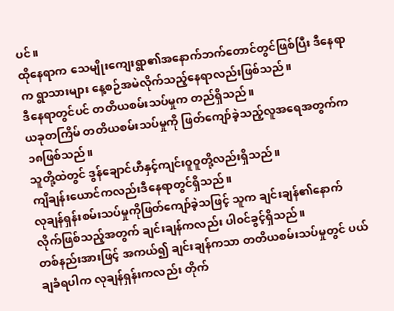ပင်။
ထိုနေရာက သေမျိုးကျေးရွာ၏အနောက်ဘက်တောင်တွင်ဖြစ်ပြီး ဒီနေရာက ရွာသားများ နေ့စဉ်အမဲလိုက်သည့်နေရာလည်းဖြစ်သည်။
ဒီနေရာတွင်ပင် တတိယစမ်းသပ်မှုက တည်ရှိသည်။
ယခုတကြိမ် တတိယစမ်းသပ်မှုကို ဖြတ်ကျော်ခဲ့သည့်လူအရေအတွက်က ၁၈ဖြစ်သည်။
သူတို့ထဲတွင် ဒွန်ချောင်ဟီနှင့်ကျင်းဝူဝူတို့လည်းရှိသည်။
ကျိချန်းယောင်ကလည်းဒီနေရာတွင်ရှိသည်။
လုချန်ရှန်းစမ်းသပ်မှုကိုဖြတ်ကျော်ခဲ့သဖြင့် သူက ချင်းချန်၏နောက်လိုက်ဖြစ်သည့်အတွက် ချင်းချန်ကလည်း ပါ၀င်ခွင့်ရှိသည်။
တစ်နည်းအားဖြင့် အကယ်၍ ချင်းချန်ကသာ တတိယစမ်းသပ်မှုတွင် ပယ်ချခံရပါက လုချန်ရှန်းကလည်း တိုက်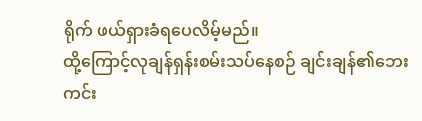ရိုက် ဖယ်ရှားခံရပေလိမ့်မည်။
ထို့ကြောင့်လုချန်ရှန်းစမ်းသပ်နေစဉ် ချင်းချန်၏ဘေးကင်း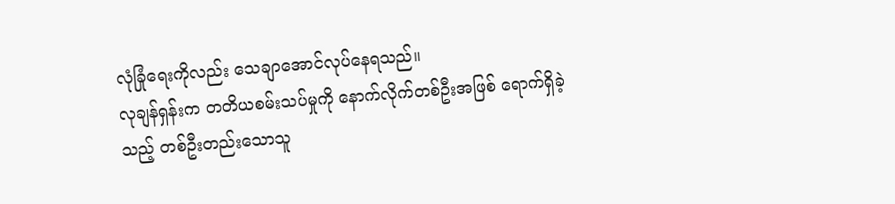လုံခြုံရေးကိုလည်း သေချာအောင်လုပ်နေရသည်။
လုချန်ရှန်းက တတိယစမ်းသပ်မှုကို နောက်လိုက်တစ်ဦးအဖြစ် ရောက်ရှိခဲ့သည့် တစ်ဦးတည်းသောသူ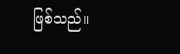ဖြစ်သည်။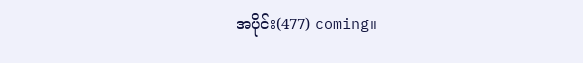အပိုင်း(477) coming။